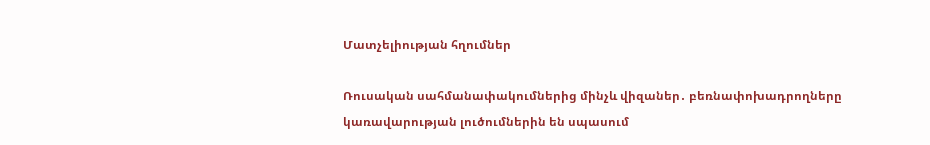Մատչելիության հղումներ

Ռուսական սահմանափակումներից մինչև վիզաներ․ բեռնափոխադրողները կառավարության լուծումներին են սպասում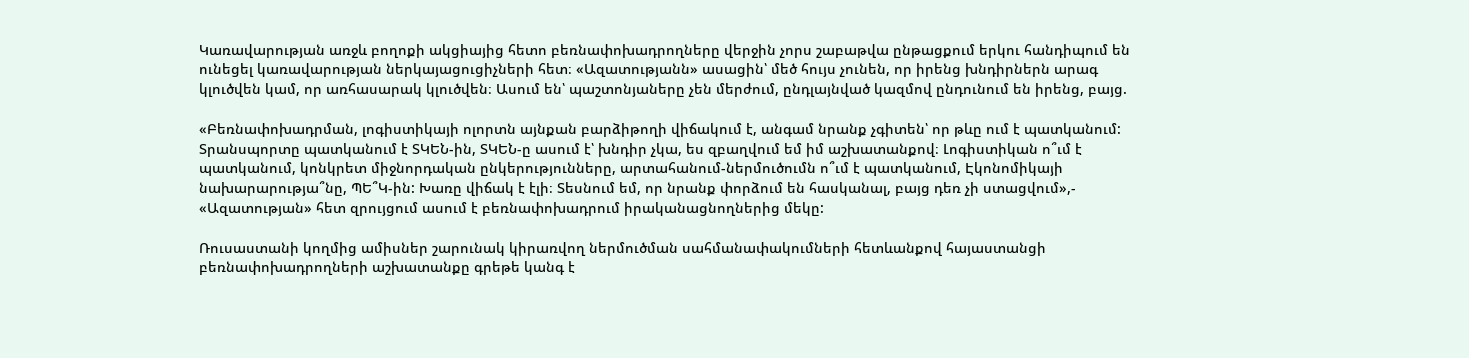Կառավարության առջև բողոքի ակցիայից հետո բեռնափոխադրողները վերջին չորս շաբաթվա ընթացքում երկու հանդիպում են ունեցել կառավարության ներկայացուցիչների հետ։ «Ազատությանն» ասացին՝ մեծ հույս չունեն, որ իրենց խնդիրներն արագ կլուծվեն կամ, որ առհասարակ կլուծվեն։ Ասում են՝ պաշտոնյաները չեն մերժում, ընդլայնված կազմով ընդունում են իրենց, բայց.

«Բեռնափոխադրման, լոգիստիկայի ոլորտն այնքան բարձիթողի վիճակում է, անգամ նրանք չգիտեն՝ որ թևը ում է պատկանում: Տրանսպորտը պատկանում է ՏԿԵՆ-ին, ՏԿԵՆ-ը ասում է՝ խնդիր չկա, ես զբաղվում եմ իմ աշխատանքով։ Լոգիստիկան ո՞ւմ է պատկանում, կոնկրետ միջնորդական ընկերությունները, արտահանում-ներմուծումն ո՞ւմ է պատկանում, Էկոնոմիկայի նախարարությա՞նը, ՊԵ՞Կ-ին: Խառը վիճակ է էլի։ Տեսնում եմ, որ նրանք փորձում են հասկանալ, բայց դեռ չի ստացվում»,- «Ազատության» հետ զրույցում ասում է բեռնափոխադրում իրականացնողներից մեկը:

Ռուսաստանի կողմից ամիսներ շարունակ կիրառվող ներմուծման սահմանափակումների հետևանքով հայաստանցի բեռնափոխադրողների աշխատանքը գրեթե կանգ է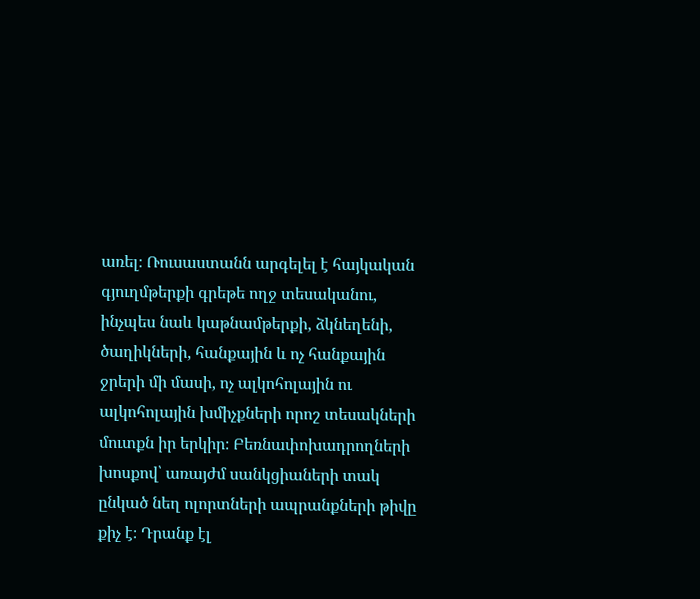առել։ Ռուսաստանն արգելել է հայկական գյուղմթերքի գրեթե ողջ տեսականու, ինչպես նաև կաթնամթերքի, ձկնեղենի, ծաղիկների, հանքային և ոչ հանքային ջրերի մի մասի, ոչ ալկոհոլային ու ալկոհոլային խմիչքների որոշ տեսակների մուտքն իր երկիր։ Բեռնափոխադրողների խոսքով՝ առայժմ սանկցիաների տակ ընկած նեղ ոլորտների ապրանքների թիվը քիչ է։ Դրանք էլ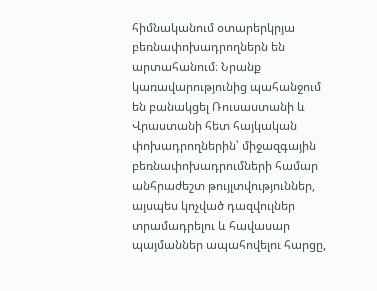հիմնականում օտարերկրյա բեռնափոխադրողներն են արտահանում։ Նրանք կառավարությունից պահանջում են բանակցել Ռուսաստանի և Վրաստանի հետ հայկական փոխադրողներին՝ միջազգային բեռնափոխադրումների համար անհրաժեշտ թույլտվություններ, այսպես կոչված դազվուլներ տրամադրելու և հավասար պայմաններ ապահովելու հարցը,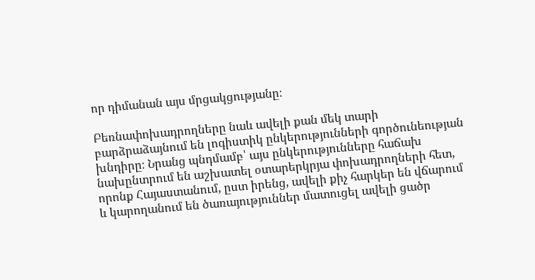որ դիմանան այս մրցակցությանը։

Բեռնափոխադրողները նաև ավելի քան մեկ տարի բարձրաձայնում են լոգիստիկ ընկերությունների գործունեության խնդիրը։ Նրանց պնդմամբ՝ այս ընկերությունները հաճախ նախընտրում են աշխատել օտարերկրյա փոխադրողների հետ, որոնք Հայաստանում, ըստ իրենց, ավելի քիչ հարկեր են վճարում և կարողանում են ծառայություններ մատուցել ավելի ցածր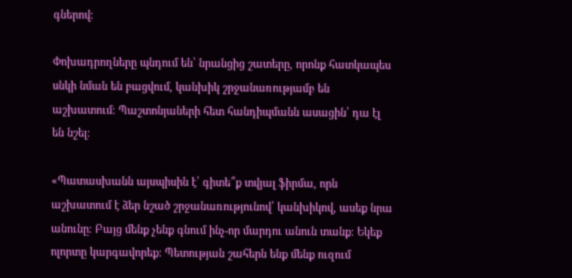գներով։

Փոխադրողները պնդում են՝ նրանցից շատերը, որոնք հատկապես սնկի նման են բացվում, կանխիկ շրջանառությամբ են աշխատում։ Պաշտոնյաների հետ հանդիպմանն ասացին՝ դա էլ են նշել։

«Պատասխանն այսպիսին է՝ գիտե՞ք տվյալ ֆիրմա, որն աշխատում է ձեր նշած շրջանառությունով՝ կանխիկով, ասեք նրա անունը։ Բայց մենք չենք գնում ինչ-որ մարդու անուն տանք։ Եկեք ոլորտը կարգավորեք: Պետության շահերն ենք մենք ուզում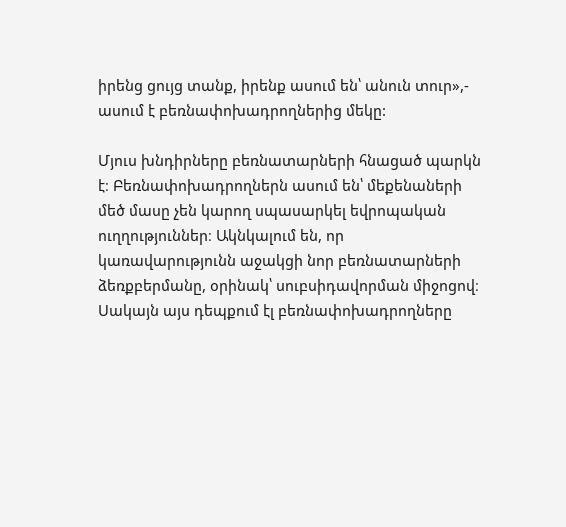իրենց ցույց տանք, իրենք ասում են՝ անուն տուր»,- ասում է բեռնափոխադրողներից մեկը:

Մյուս խնդիրները բեռնատարների հնացած պարկն է։ Բեռնափոխադրողներն ասում են՝ մեքենաների մեծ մասը չեն կարող սպասարկել եվրոպական ուղղություններ։ Ակնկալում են, որ կառավարությունն աջակցի նոր բեռնատարների ձեռքբերմանը, օրինակ՝ սուբսիդավորման միջոցով։ Սակայն այս դեպքում էլ բեռնափոխադրողները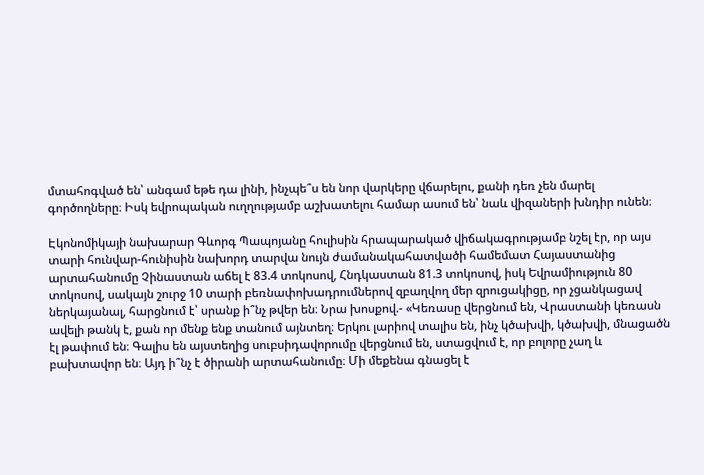մտահոգված են՝ անգամ եթե դա լինի, ինչպե՞ս են նոր վարկերը վճարելու, քանի դեռ չեն մարել գործողները։ Իսկ եվրոպական ուղղությամբ աշխատելու համար ասում են՝ նաև վիզաների խնդիր ունեն։

Էկոնոմիկայի նախարար Գևորգ Պապոյանը հուլիսին հրապարակած վիճակագրությամբ նշել էր, որ այս տարի հունվար-հունիսին նախորդ տարվա նույն ժամանակահատվածի համեմատ Հայաստանից արտահանումը Չինաստան աճել է 83.4 տոկոսով, Հնդկաստան 81.3 տոկոսով, իսկ Եվրամիություն 80 տոկոսով, սակայն շուրջ 10 տարի բեռնափոխադրումներով զբաղվող մեր զրուցակիցը, որ չցանկացավ ներկայանալ, հարցնում է՝ սրանք ի՞նչ թվեր են։ Նրա խոսքով.- «Կեռասը վերցնում են, Վրաստանի կեռասն ավելի թանկ է, քան որ մենք ենք տանում այնտեղ։ Երկու լարիով տալիս են, ինչ կծախվի, կծախվի, մնացածն էլ թափում են։ Գալիս են այստեղից սուբսիդավորումը վերցնում են, ստացվում է, որ բոլորը չաղ և բախտավոր են։ Այդ ի՞նչ է ծիրանի արտահանումը։ Մի մեքենա գնացել է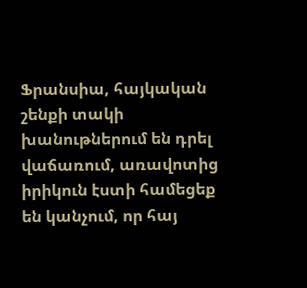Ֆրանսիա, հայկական շենքի տակի խանութներում են դրել վաճառում, առավոտից իրիկուն էստի համեցեք են կանչում, որ հայ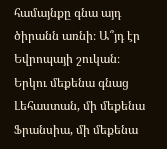համայնքը գնա այդ ծիրանն առնի։ Ա՞յդ էր Եվրոպայի շուկան։ Երկու մեքենա գնաց Լեհաստան, մի մեքենա Ֆրանսիա, մի մեքենա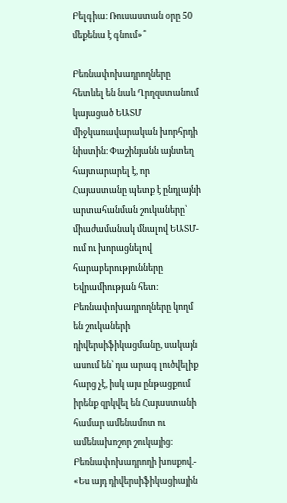Բելգիա։ Ռուսաստան օրը 50 մեքենա է գնում»՞

Բեռնափոխադրողները հետևել են նաև Ղրղզստանում կայացած ԵԱՏՄ միջկառավարական խորհրդի նիստին։ Փաշինյանն այնտեղ հայտարարել է, որ Հայաստանը պետք է ընդլայնի արտահանման շուկաները՝ միաժամանակ մնալով ԵԱՏՄ-ում ու խորացնելով հարաբերությունները Եվրամիության հետ։ Բեռնափոխադրողները կողմ են շուկաների դիվերսիֆիկացմանը, սակայն ասում են՝ դա արագ լուծվելիք հարց չէ, իսկ այս ընթացքում իրենք զրկվել են Հայաստանի համար ամենամոտ ու ամենախոշոր շուկայից։ Բեռնափոխադրողի խոսքով.- «Ես այդ դիվերսիֆիկացիային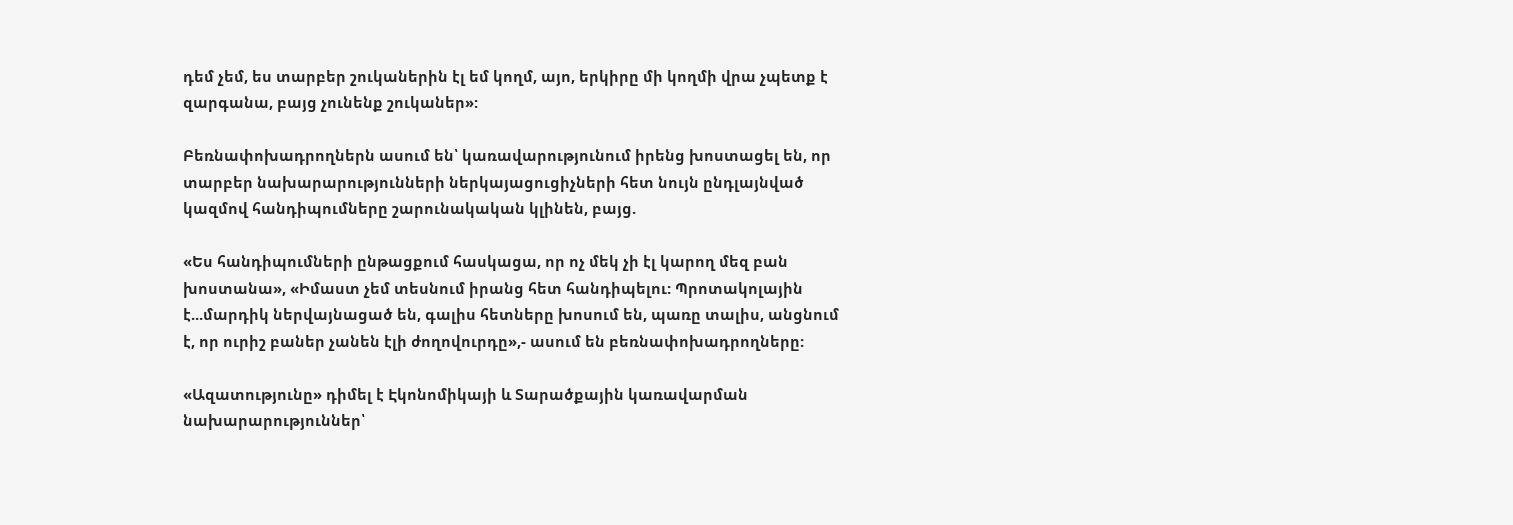դեմ չեմ, ես տարբեր շուկաներին էլ եմ կողմ, այո, երկիրը մի կողմի վրա չպետք է զարգանա, բայց չունենք շուկաներ»:

Բեռնափոխադրողներն ասում են՝ կառավարությունում իրենց խոստացել են, որ տարբեր նախարարությունների ներկայացուցիչների հետ նույն ընդլայնված կազմով հանդիպումները շարունակական կլինեն, բայց.

«Ես հանդիպումների ընթացքում հասկացա, որ ոչ մեկ չի էլ կարող մեզ բան խոստանա», «Իմաստ չեմ տեսնում իրանց հետ հանդիպելու: Պրոտակոլային է...մարդիկ ներվայնացած են, գալիս հետները խոսում են, պառը տալիս, անցնում է, որ ուրիշ բաներ չանեն էլի ժողովուրդը»,- ասում են բեռնափոխադրողները:

«Ազատությունը» դիմել է Էկոնոմիկայի և Տարածքային կառավարման նախարարություններ՝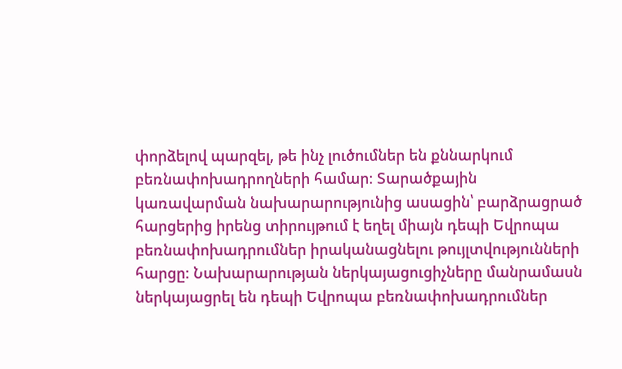փորձելով պարզել, թե ինչ լուծումներ են քննարկում բեռնափոխադրողների համար։ Տարածքային կառավարման նախարարությունից ասացին՝ բարձրացրած հարցերից իրենց տիրույթում է եղել միայն դեպի Եվրոպա բեռնափոխադրումներ իրականացնելու թույլտվությունների հարցը։ Նախարարության ներկայացուցիչները մանրամասն ներկայացրել են դեպի Եվրոպա բեռնափոխադրումներ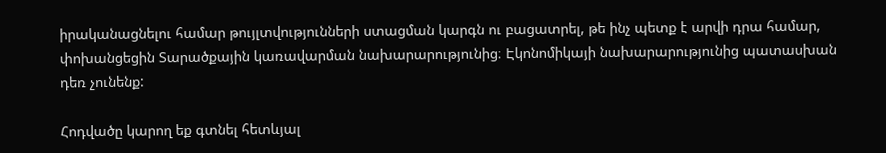իրականացնելու համար թույլտվությունների ստացման կարգն ու բացատրել, թե ինչ պետք է արվի դրա համար, փոխանցեցին Տարածքային կառավարման նախարարությունից։ Էկոնոմիկայի նախարարությունից պատասխան դեռ չունենք:

Հոդվածը կարող եք գտնել հետևյալ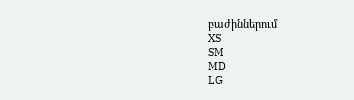բաժիններում
XS
SM
MD
LG